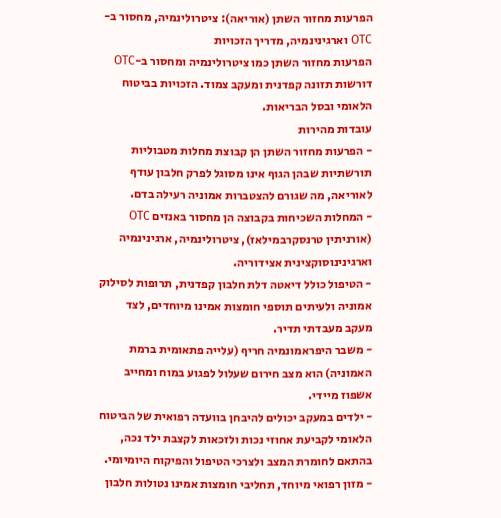הפרעות מחזור השתן (אוריאה): ציטרולינמיה, מחסור ב-OTC וארגינינמיה, מדריך הזכויות
הפרעות מחזור השתן כמו ציטרולינמיה ומחסור ב-OTC דורשות תזונה קפדנית ומעקב צמוד. הזכויות בביטוח הלאומי ובסל הבריאות.
עובדות מהירות
- הפרעות מחזור השתן הן קבוצת מחלות מטבוליות תורשתיות שבהן הגוף אינו מסוגל לפרק חלבון עודף לאוריאה, מה שגורם להצטברות אמוניה רעילה בדם.
- המחלות השכיחות בקבוצה הן מחסור באנזים OTC (אורניתין טרנסקרבמילאז), ציטרולינמיה, ארגינינמיה וארגינינוסוקצינית אצידוריה.
- הטיפול כולל דיאטה דלת חלבון קפדנית, תרופות לסילוק אמוניה ולעיתים תוספי חומצות אמינו מיוחדים, לצד מעקב מעבדתי תדיר.
- משבר היפראמונמיה חריף (עלייה פתאומית ברמת האמוניה) הוא מצב חירום שעלול לפגוע במוח ומחייב אשפוז מיידי.
- ילדים במעקב יכולים להיבחן בוועדה רפואית של הביטוח הלאומי לקביעת אחוזי נכות ולזכאות לקצבת ילד נכה, בהתאם לחומרת המצב ולצרכי הטיפול והפיקוח היומיומי.
- מזון רפואי מיוחד, תחליבי חומצות אמינו נטולות חלבון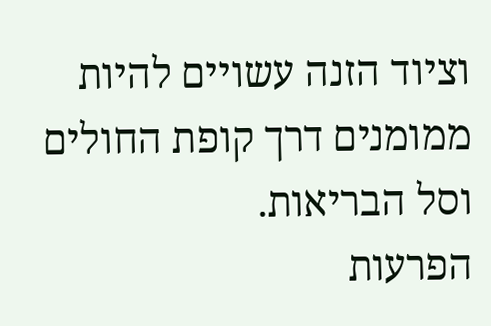וציוד הזנה עשויים להיות ממומנים דרך קופת החולים וסל הבריאות.
הפרעות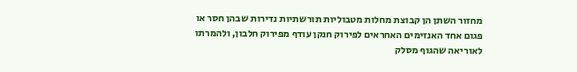מחזור השתן הן קבוצת מחלות מטבוליות תורשתיות נדירות שבהן חסר או פגום אחד האנזימים האחראים לפירוק חנקן עודף מפירוק חלבון, ולהמרתו לאוריאה שהגוף מסלק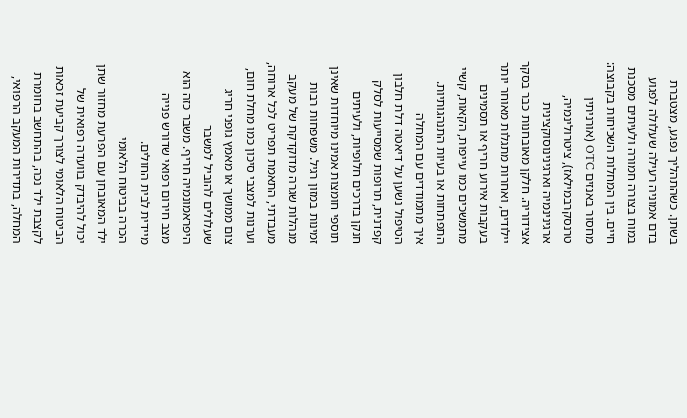בשתן. כשהתהליך נפגע, מצטברת בדם אמוניה רעילה שעלולה לפגוע במוח בצורה חמורה ולעיתים מסכנת חיים. בין המחלות השכיחות בקבוצה: מחסור באנזים OTC (אורניתין טרנסקרבמילאז), ציטרולינמיה, ארגינינמיה וארגינינוסוקצינית אצידוריה. חלקן מאובחנות כבר בסקר יילודים, ואחרות מתגלות מאוחר יותר בעקבות אירוע חריף או תסמינים מתמשכים כמו עייפות, הקאות, קשיי התפתחות או בעיות התנהגותיות.
איך מתמודדים עם המחלה
הטיפול נשען על דיאטה דלת חלבון קפדנית, תרופות שמסייעות לסלק חנקן בדרכים חלופיות, ולעיתים תוספי חומצות אמינו מיוחדות שאינן זמינות במזון רגיל. משפחות רבות מנהלות שגרה מדוקדקת של מעקב מעבדתי, התאמת תפריט לכל ארוחה, וערנות למצבי סיכון כמו מחלת חום, צום ממושך או מאמץ גופני חריג שעלולים להוביל למשבר היפראמונמיה חריף. משבר כזה הוא מצב חירום רפואי שדורש פנייה מיידית לבית החולים.
הכרה בביטוח הלאומי
ילד המאובחן עם הפרעת מחזור שתן יכול להיבדק בוועדה רפואית של הביטוח הלאומי לצורך קביעת זכאות לקצבת ילד נכה, בהתחשב בחומרת המחלה, בתדירות המעקב הרפואי,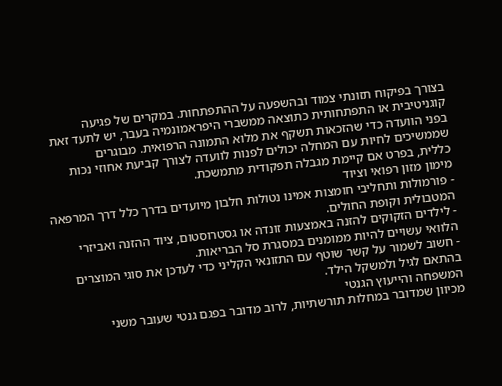בצורך בפיקוח תזונתי צמוד ובהשפעה על ההתפתחות. במקרים של פגיעה קוגניטיבית או התפתחותית כתוצאה ממשברי היפראמונמיה בעבר, יש לתעד זאת בפני הוועדה כדי שהזכאות תשקף את מלוא התמונה הרפואית. מבוגרים שממשיכים לחיות עם המחלה יכולים לפנות לוועדה לצורך קביעת אחוזי נכות כללית, בפרט אם קיימת מגבלה תפקודית מתמשכת.
מימון מזון רפואי וציוד
- פורמולות ותחליבי חומצות אמינו נטולות חלבון מיועדים בדרך כלל דרך המרפאה המטבולית וקופת החולים.
- לילדים הזקוקים להזנה באמצעות זונדה או גסטרוסטום, ציוד ההזנה ואביזרי הלוואי עשויים להיות ממומנים במסגרת סל הבריאות.
- חשוב לשמור על קשר שוטף עם התזונאי הקליני כדי לעדכן את סוגי המוצרים בהתאם לגיל ולמשקל הילד.
המשפחה והייעוץ הגנטי
מכיוון שמדובר במחלות תורשתיות, לרוב מדובר בפגם גנטי שעובר משני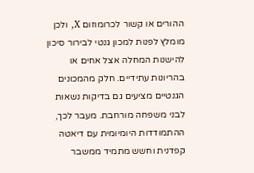ההורים או קשור לכרומוזום X, ולכן מומלץ לפנות למכון גנטי לבירור סיכון להישנות המחלה אצל אחים או בהריונות עתידיים. חלק מהמכונים הגנטיים מציעים גם בדיקות נשאות לבני משפחה מורחבת. מעבר לכך, ההתמודדות היומיומית עם דיאטה קפדנית וחשש מתמיד ממשבר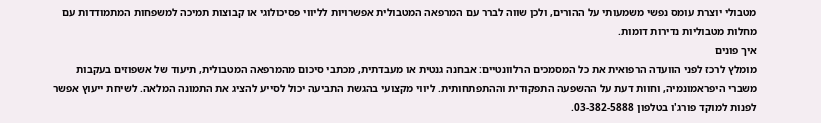מטבולי יוצרת עומס נפשי משמעותי על ההורים, ולכן שווה לברר עם המרפאה המטבולית אפשרויות לליווי פסיכולוגי או קבוצות תמיכה למשפחות המתמודדות עם מחלות מטבוליות נדירות דומות.
איך פונים
מומלץ לרכז לפני הוועדה הרפואית את כל המסמכים הרלוונטיים: אבחנה גנטית או מעבדתית, מכתבי סיכום מהמרפאה המטבולית, תיעוד של אשפוזים בעקבות משברי היפראמונמיה, וחוות דעת על ההשפעה התפקודית וההתפתחותית. ליווי מקצועי בהגשת התביעה יכול לסייע להציג את התמונה המלאה. לשיחת ייעוץ אפשר לפנות למוקד פורג'ו בטלפון 03-382-5888.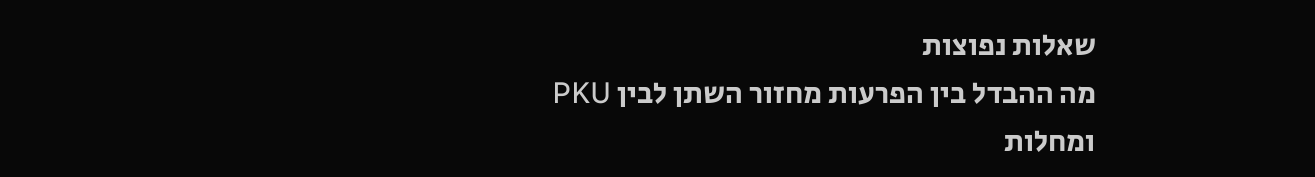שאלות נפוצות
מה ההבדל בין הפרעות מחזור השתן לבין PKU ומחלות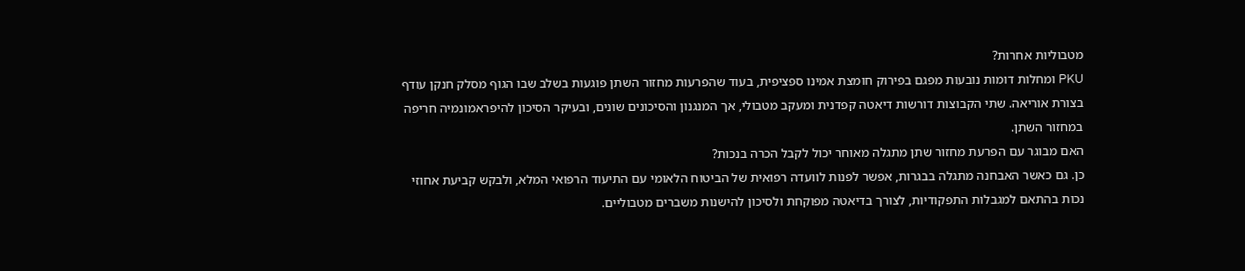מטבוליות אחרות?
PKU ומחלות דומות נובעות מפגם בפירוק חומצת אמינו ספציפית, בעוד שהפרעות מחזור השתן פוגעות בשלב שבו הגוף מסלק חנקן עודף בצורת אוריאה. שתי הקבוצות דורשות דיאטה קפדנית ומעקב מטבולי, אך המנגנון והסיכונים שונים, ובעיקר הסיכון להיפראמונמיה חריפה במחזור השתן.
האם מבוגר עם הפרעת מחזור שתן מתגלה מאוחר יכול לקבל הכרה בנכות?
כן. גם כאשר האבחנה מתגלה בבגרות, אפשר לפנות לוועדה רפואית של הביטוח הלאומי עם התיעוד הרפואי המלא, ולבקש קביעת אחוזי נכות בהתאם למגבלות התפקודיות, לצורך בדיאטה מפוקחת ולסיכון להישנות משברים מטבוליים.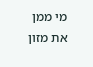מי ממן את מזון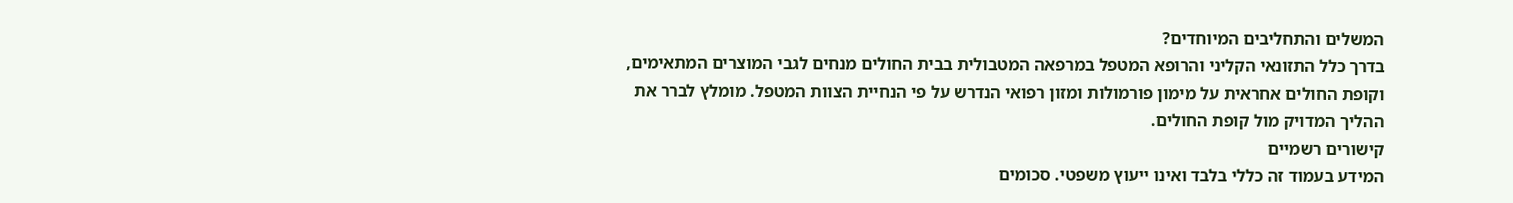המשלים והתחליבים המיוחדים?
בדרך כלל התזונאי הקליני והרופא המטפל במרפאה המטבולית בבית החולים מנחים לגבי המוצרים המתאימים, וקופת החולים אחראית על מימון פורמולות ומזון רפואי הנדרש על פי הנחיית הצוות המטפל. מומלץ לברר את ההליך המדויק מול קופת החולים.
קישורים רשמיים
המידע בעמוד זה כללי בלבד ואינו ייעוץ משפטי. סכומים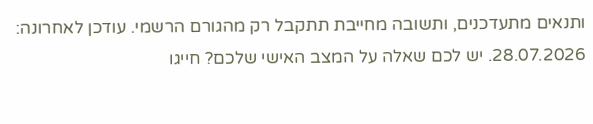ותנאים מתעדכנים, ותשובה מחייבת תתקבל רק מהגורם הרשמי. עודכן לאחרונה: 28.07.2026. יש לכם שאלה על המצב האישי שלכם? חייגו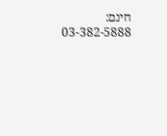חינם: 03-382-5888